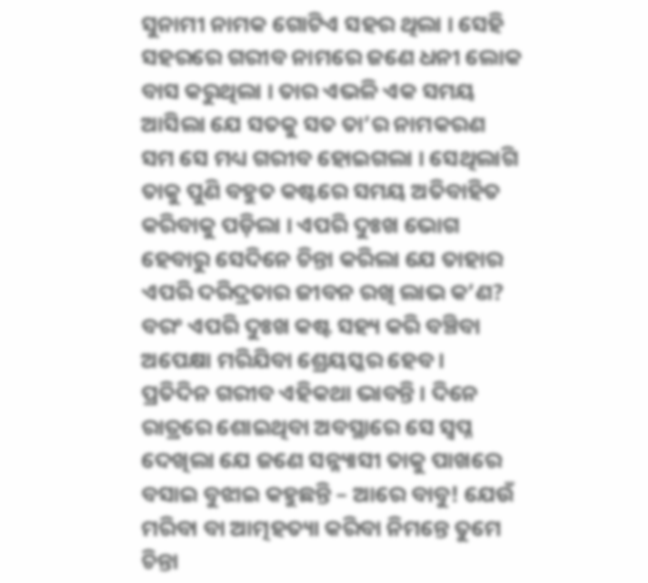ସୁନାମୀ ନାମକ ଗୋଟିଏ ସହର ଥିଲା । ସେହି ସହରରେ ଗରୀବ ନାମରେ ଜଣେ ଧନୀ ଲୋକ ବାସ କରୁଥିଲା । ତାର ଏଭଳି ଏକ ସମୟ ଆସିଲା ଯେ ସତକୁ ସତ ତା’ର ନାମକରଣ ସମ ସେ ମଧ୍ୟ ଗରୀବ ହୋଇଗଲା । ସେଥିଲାଗି ତାକୁ ପୁଣି ବହୁତ କଷ୍ଟରେ ସମୟ ଅତିବାହିତ କରିବାକୁ ପଡ଼ିଲା । ଏପରି ଦୁଃଖ ଭୋଗ ହେବାରୁ ସେଦିନେ ଚିନ୍ତା କରିଲା ଯେ ତାହାର ଏପରି ଦରିଦ୍ରତାର ଜୀବନ ରଖି ଲାଭ କ’ଣ? ବରଂ ଏପରି ଦୁଃଖ କଷ୍ଟ ସହ୍ୟ କରି ବଞ୍ଚିବା ଅପେକ୍ଷା ମରିଯିବା ଶ୍ରେୟସ୍କର ହେବ ।
ପ୍ରତିଦିନ ଗରୀବ ଏହିକଥା ଭାବନ୍ତି । ଦିନେ ରାତ୍ରରେ ଶୋଇଥିବା ଅବସ୍ଥାରେ ସେ ସ୍ୱପ୍ନ ଦେଖିଲା ଯେ ଜଣେ ସନ୍ନ୍ୟାସୀ ତାକୁ ପାଖରେ ବସାଇ ବୁଝାଇ କହୁଛନ୍ତି – ଆରେ ବାବୁ! ଯେଉଁ ମରିବା ବା ଆତ୍ମହତ୍ୟା କରିବା ନିମନ୍ତେ ତୁମେ ଚିନ୍ତା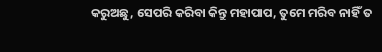କରୁଅଛୁ, ସେପରି କରିବା କିନ୍ତୁ ମହାପାପ, ତୁମେ ମରିବ ନାହିଁ ତ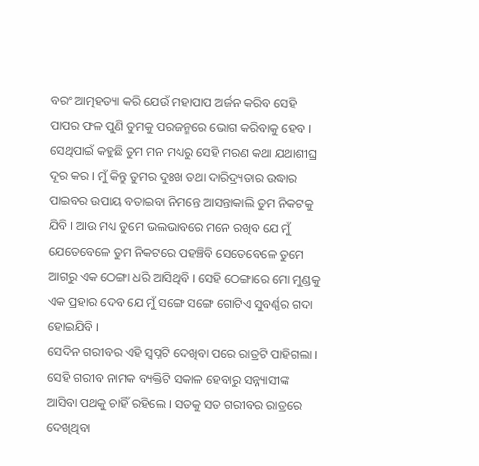ବରଂ ଆତ୍ମହତ୍ୟା କରି ଯେଉଁ ମହାପାପ ଅର୍ଜନ କରିବ ସେହି ପାପର ଫଳ ପୁଣି ତୁମକୁ ପରଜନ୍ମରେ ଭୋଗ କରିବାକୁ ହେବ । ସେଥିପାଇଁ କହୁଛି ତୁମ ମନ ମଧ୍ୟରୁ ସେହି ମରଣ କଥା ଯଥାଶୀଘ୍ର ଦୂର କର । ମୁଁ କିନ୍ତୁ ତୁମର ଦୁଃଖ ତଥା ଦାରିଦ୍ର୍ୟତାର ଉଦ୍ଧାର ପାଇବର ଉପାୟ ବତାଇବା ନିମନ୍ତେ ଆସନ୍ତାକାଲି ତୁମ ନିକଟକୁ ଯିବି । ଆଉ ମଧ୍ୟ ତୁମେ ଭଲଭାବରେ ମନେ ରଖିବ ଯେ ମୁଁ ଯେତେବେଳେ ତୁମ ନିକଟରେ ପହଞ୍ଚିବି ସେତେବେଳେ ତୁମେ ଆଗରୁ ଏକ ଠେଙ୍ଗା ଧରି ଆସିଥିବି । ସେହି ଠେଙ୍ଗାରେ ମୋ ମୁଣ୍ଡକୁ ଏକ ପ୍ରହାର ଦେବ ଯେ ମୁଁ ସଙ୍ଗେ ସଙ୍ଗେ ଗୋଟିଏ ସୁବର୍ଣ୍ଣର ଗଦା ହୋଇଯିବି ।
ସେଦିନ ଗରୀବର ଏହି ସ୍ୱପ୍ନଟି ଦେଖିବା ପରେ ରାତ୍ରଟି ପାହିଗଲା । ସେହି ଗରୀବ ନାମକ ବ୍ୟକ୍ତିଟି ସକାଳ ହେବାରୁ ସନ୍ନ୍ୟାସୀଙ୍କ ଆସିବା ପଥକୁ ଚାହିଁ ରହିଲେ । ସତକୁ ସତ ଗରୀବର ରାତ୍ରରେ ଦେଖିଥିବା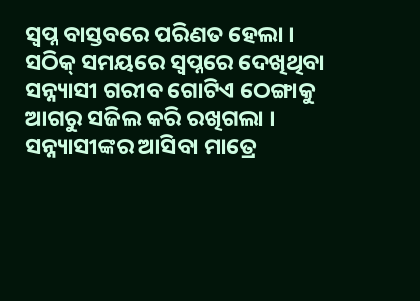ସ୍ୱପ୍ନ ବାସ୍ତବରେ ପରିଣତ ହେଲା । ସଠିକ୍ ସମୟରେ ସ୍ୱପ୍ନରେ ଦେଖିଥିବା ସନ୍ନ୍ୟାସୀ ଗରୀବ ଗୋଟିଏ ଠେଙ୍ଗାକୁ ଆଗରୁ ସଜିଲ କରି ରଖିଗଲା । ସନ୍ନ୍ୟାସୀଙ୍କର ଆସିବା ମାତ୍ରେ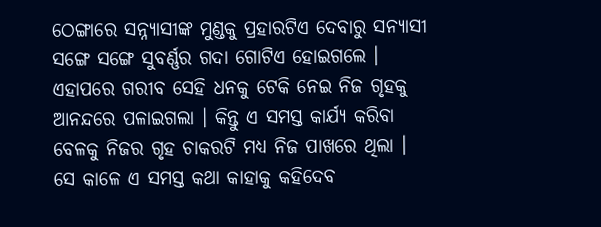ଠେଙ୍ଗାରେ ସନ୍ନ୍ୟାସୀଙ୍କ ମୁଣ୍ଡକୁ ପ୍ରହାରଟିଏ ଦେବାରୁ ସନ୍ୟାସୀ ସଙ୍ଗେ ସଙ୍ଗେ ସୁବର୍ଣ୍ଣର ଗଦା ଗୋଟିଏ ହୋଇଗଲେ । ଏହାପରେ ଗରୀବ ସେହି ଧନକୁ ଟେକି ନେଇ ନିଜ ଗୃହକୁ ଆନନ୍ଦରେ ପଳାଇଗଲା । କିନ୍ତୁ ଏ ସମସ୍ତ କାର୍ଯ୍ୟ କରିବା ବେଳକୁ ନିଜର ଗୃହ ଚାକରଟି ମଧ୍ୟ ନିଜ ପାଖରେ ଥିଲା । ସେ କାଳେ ଏ ସମସ୍ତ କଥା କାହାକୁ କହିଦେବ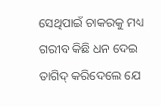ସେଥିପାଇଁ ଚାକରକୁ ମଧ୍ୟ ଗରୀବ କିଛି ଧନ ଦେଇ ତାଗିଦ୍ କରିଦେଲେ ଯେ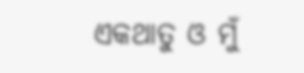ଏକଥାତୁ ଓ ମୁଁ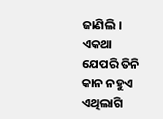ଜାଣିଲି । ଏକଥା ଯେପରି ତିନି କାନ ନହୁଏ ଏଥିଲାଗି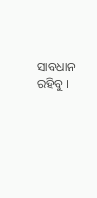ସାବଧାନ ରହିବୁ ।